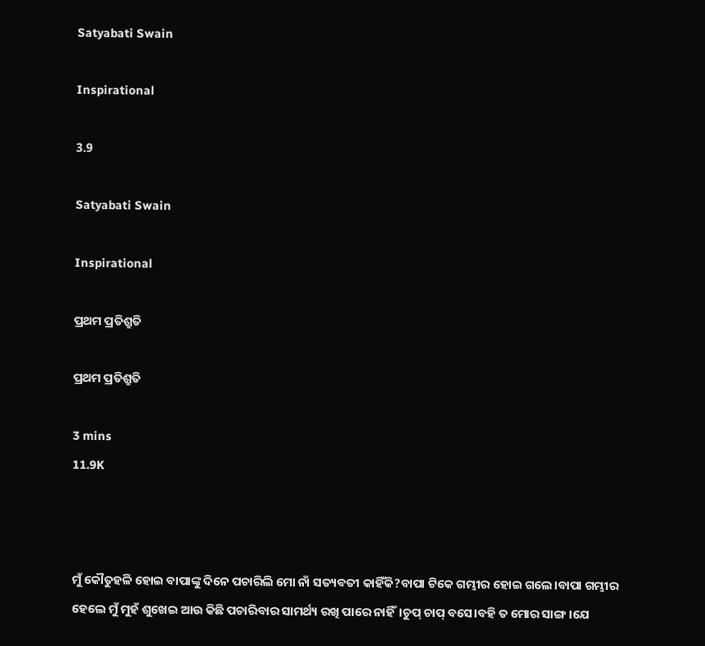Satyabati Swain

Inspirational

3.9

Satyabati Swain

Inspirational

ପ୍ରଥମ ପ୍ରତିଶ୍ରୁତି

ପ୍ରଥମ ପ୍ରତିଶ୍ରୁତି

3 mins
11.9K



ମୁଁ କୌତୁହଳି ହୋଇ ବାପାଙ୍କୁ ଦିନେ ପଚାରିଲି ମୋ ନାଁ ସତ୍ୟବତୀ କାହିଁକି?ବାପା ଟିକେ ଗମ୍ଭୀର ହୋଇ ଗଲେ।ବାପା ଗମ୍ଭୀର ହେଲେ ମୁଁ ମୁହଁ ଶୁଖେଇ ଆଉ କିଛି ପଚାରିବାର ସାମର୍ଥ୍ୟ ରଖି ପାରେ ନାହିଁ।ଚୁପ୍ ଚାପ୍ ବସେ।ବହି ତ ମୋର ସାଙ୍ଗ।ଯେ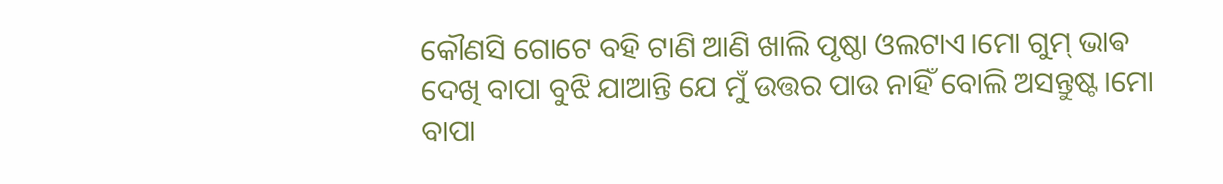କୌଣସି ଗୋଟେ ବହି ଟାଣି ଆଣି ଖାଲି ପୃଷ୍ଠା ଓଲଟାଏ।ମୋ ଗୁମ୍ ଭାଵ ଦେଖି ବାପା ବୁଝି ଯାଆନ୍ତି ଯେ ମୁଁ ଉତ୍ତର ପାଉ ନାହିଁ ବୋଲି ଅସନ୍ତୁଷ୍ଟ।ମୋ ବାପା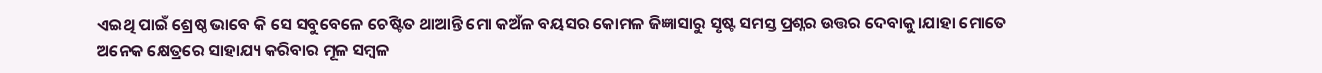ଏଇଥି ପାଇଁ ଶ୍ରେଷ୍ଠ ଭାବେ କି ସେ ସବୁବେଳେ ଚେଷ୍ଟିତ ଥାଆନ୍ତି ମୋ କଅଁଳ ବୟସର କୋମଳ ଜିଜ୍ଞାସାରୁ ସୃଷ୍ଟ ସମସ୍ତ ପ୍ରଶ୍ନର ଉତ୍ତର ଦେବାକୁ।ଯାହା ମୋତେ ଅନେକ କ୍ଷେତ୍ରରେ ସାହାଯ୍ୟ କରିବାର ମୂଳ ସମ୍ବଳ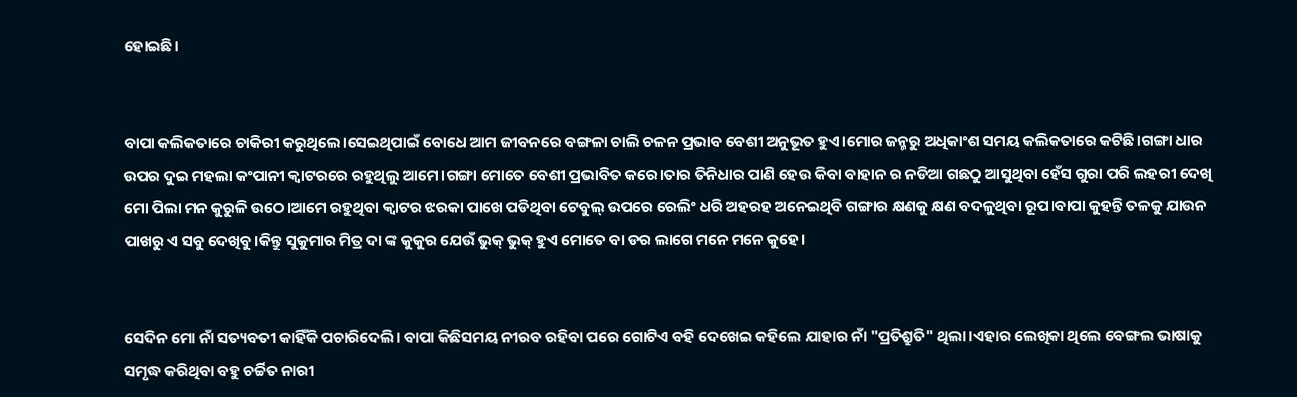ହୋଇଛି।


ବାପା କଲିକତାରେ ଚାକିରୀ କରୁଥିଲେ।ସେଇଥିପାଇଁ ବୋଧେ ଆମ ଜୀବନରେ ବଙ୍ଗଳା ଚାଲି ଚଳନ ପ୍ରଭାବ ବେଶୀ ଅନୁଭୂତ ହୁଏ।ମୋର ଜନ୍ମରୁ ଅଧିକାଂଶ ସମୟ କଲିକତାରେ କଟିଛି।ଗଙ୍ଗା ଧାର ଉପର ଦୁଇ ମହଲା କଂପାନୀ କ୍ବାଟରରେ ରହୁଥିଲୁ ଆମେ।ଗଙ୍ଗା ମୋତେ ବେଶୀ ପ୍ରଭାବିତ କରେ।ତାର ତିନିଧାର ପାଣି ହେଉ କିବା ବାହାନ ର ନଡିଆ ଗଛଠୁ ଆସୁଥିବା ହେଁସ ଗୁରା ପରି ଲହରୀ ଦେଖି ମୋ ପିଲା ମନ କୁରୁଳି ଉଠେ।ଆମେ ରହୁଥିବା କ୍ବାଟର ଝରକା ପାଖେ ପଡିଥିବା ଟେବୁଲ୍ ଉପରେ ରେଲିଂ ଧରି ଅହରହ ଅନେଇଥିବି ଗଙ୍ଗାର କ୍ଷଣକୁ କ୍ଷଣ ବଦଳୁଥିବା ରୂପ।ବାପା କୁହନ୍ତି ତଳକୁ ଯାଉନ ପାଖରୁ ଏ ସବୁ ଦେଖିବୁ।କିନ୍ତୁ ସୁକୁମାର ମିତ୍ର ଦା ଙ୍କ କୁକୁର ଯେଉଁ ଭୁକ୍ ଭୁକ୍ ହୁଏ ମୋତେ ବା ଡର ଲାଗେ ମନେ ମନେ କୁହେ।


ସେଦିନ ମୋ ନାଁ ସତ୍ୟବତୀ କାହିଁକି ପଚାରିଦେଲି। ବାପା କିଛିସମୟ ନୀରବ ରହିବା ପରେ ଗୋଟିଏ ବହି ଦେଖେଇ କହିଲେ ଯାହାର ନାଁ "ପ୍ରତିଶ୍ରୁତି" ଥିଲା।ଏହାର ଲେଖିକା ଥିଲେ ବେଙ୍ଗଲ ଭାଷାକୁ ସମୃଦ୍ଧ କରିଥିବା ବହୁ ଚର୍ଚ୍ଚିତ ନାରୀ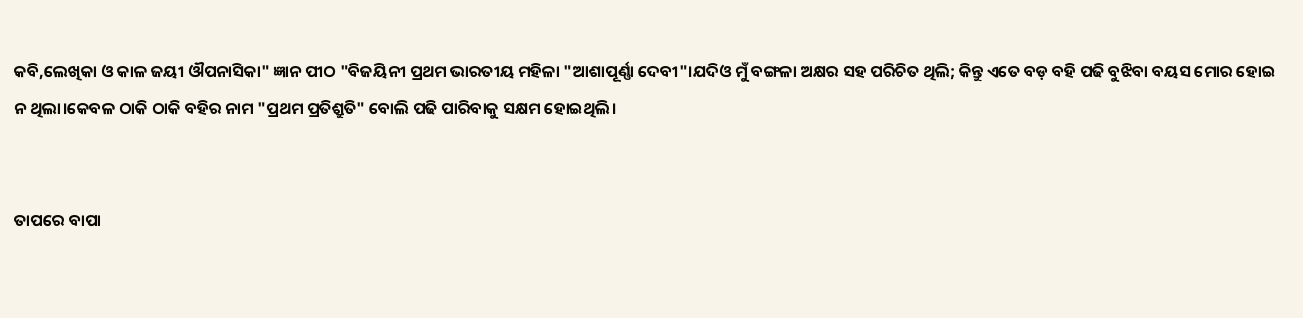କବି,ଲେଖିକା ଓ କାଳ ଜୟୀ ଔପନାସିକା" ଜ୍ଞାନ ପୀଠ "ବିଜୟିନୀ ପ୍ରଥମ ଭାରତୀୟ ମହିଳା "ଆଶାପୂର୍ଣ୍ଣା ଦେବୀ"।ଯଦିଓ ମୁଁ ବଙ୍ଗଳା ଅକ୍ଷର ସହ ପରିଚିତ ଥିଲି; କିନ୍ତୁ ଏତେ ବଡ଼ ବହି ପଢି ବୁଝିବା ବୟସ ମୋର ହୋଇ ନ ଥିଲା।କେବଳ ଠାକି ଠାକି ବହିର ନାମ "ପ୍ରଥମ ପ୍ରତିଶ୍ରୁତି" ବୋଲି ପଢି ପାରିବାକୁ ସକ୍ଷମ ହୋଇଥିଲି।


ତାପରେ ବାପା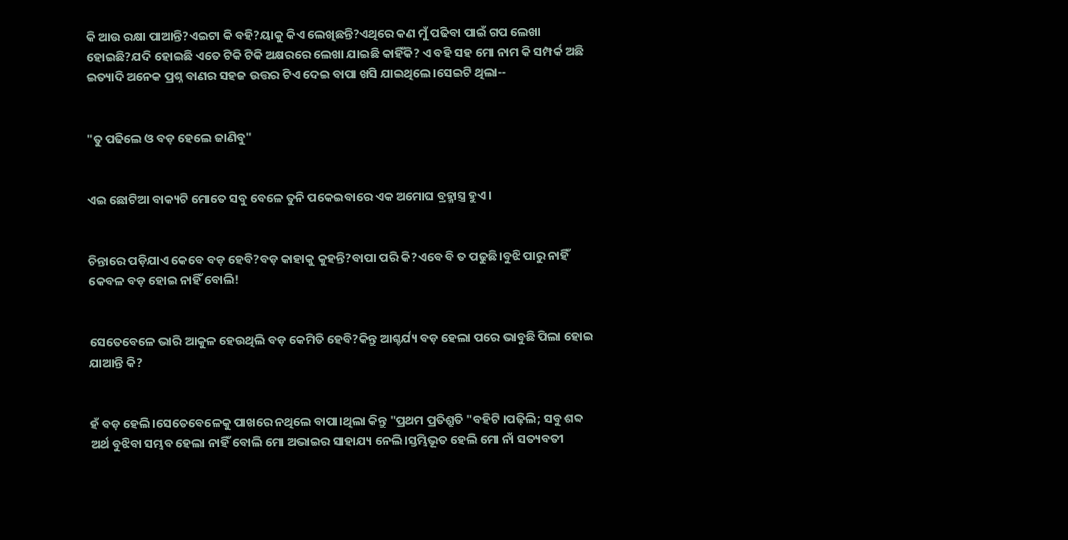କି ଆଉ ରକ୍ଷା ପାଆନ୍ତି?ଏଇଟା କି ବହି?ୟାକୁ କିଏ ଲେଖିଛନ୍ତି?ଏଥିରେ କଣ ମୁଁ ପଢିବା ପାଇଁ ଗପ ଲେଖା ହୋଇଛି?ଯଦି ହୋଇଛି ଏତେ ଟିକି ଟିକି ଅକ୍ଷରରେ ଲେଖା ଯାଇଛି କାହିଁକି? ଏ ବହି ସହ ମୋ ନାମ କି ସମ୍ପର୍କ ଅଛି ଇତ୍ୟାଦି ଅନେକ ପ୍ରଶ୍ନ ବାଣର ସହଜ ଉତ୍ତର ଟିଏ ଦେଇ ବାପା ଖସି ଯାଇଥିଲେ।ସେଇଟି ଥିଲା--


"ତୁ ପଢିଲେ ଓ ବଡ଼ ହେଲେ ଜାଣିବୁ"


ଏଇ ଛୋଟିଆ ବାକ୍ୟଟି ମୋତେ ସବୁ ବେଳେ ତୁନି ପକେଇବାରେ ଏକ ଅମୋଘ ବ୍ରହ୍ମାସ୍ତ୍ର ହୁଏ।


ଚିନ୍ତାରେ ପଡ଼ିଯାଏ କେବେ ବଡ଼ ହେବି?ବଡ଼ କାହାକୁ କୁହନ୍ତି?ବାପା ପରି କି?ଏବେ ବି ତ ପଢୁଛି।ବୁଝି ପାରୁ ନାହିଁ କେବଳ ବଡ଼ ହୋଇ ନାହିଁ ବୋଲି!


ସେତେବେଳେ ଭାରି ଆକୁଳ ହେଉଥିଲି ବଡ଼ କେମିତି ହେବି?କିନ୍ତୁ ଆଶ୍ଚର୍ଯ୍ୟ ବଡ଼ ହେଲା ପରେ ଭାବୁଛି ପିଲା ହୋଇ ଯାଆନ୍ତି କି?


ହଁ ବଡ଼ ହେଲି।ସେତେବେଳେକୁ ପାଖରେ ନଥିଲେ ବାପା।ଥିଲା କିନ୍ତୁ "ପ୍ରଥମ ପ୍ରତିଶ୍ରୁତି "ବହିଟି ।ପଢ଼ିଲି; ସବୁ ଶବ୍ଦ ଅର୍ଥ ବୁଝିବା ସମ୍ଭବ ହେଲା ନାହିଁ ବୋଲି ମୋ ଅଭାଇର ସାହାଯ୍ୟ ନେଲି।ସ୍ତମ୍ଭିଭୂତ ହେଲି ମୋ ନାଁ ସତ୍ୟବତୀ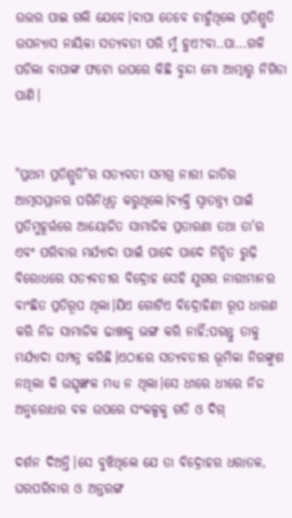ଉତ୍ତର ପାଇ ଗଲି ଯେବେ।ବାପା ତେବେ ଚାହୁଁଥିଲେ ପ୍ରତିଶ୍ରୁତି ଉପନ୍ୟାସ ନାୟିକା ସତ୍ୟବତୀ ପରି ମୁଁ ହୁଏ?ବା..ପା...ଗଳି ପଡିଲା ବାପାଙ୍କ ଫଟୋ ଉପରେ କିଛି ବୁନ୍ଦା ମୋ ଆତ୍ମାରୁ ନିଗିଡା ପାଣି।


"ପ୍ରଥମ ପ୍ରତିଶ୍ରୁତି"ର ସତ୍ୟବତୀ ସମଗ୍ର ନାରୀ ଜାତିର ଆତ୍ମସମ୍ମାନର ପରିନିଧିତ୍ୱ କରୁଥିଲେ।ବ୍ୟକ୍ତି ସ୍ୱାତନ୍ତ୍ର୍ୟ ପାଇଁ ପ୍ରତିମୁହୂର୍ତ୍ତରେ ଆୟୋଜିତ ସାମାଜିକ ପ୍ରତାରଣା ତଥା ତା'ର ଏବଂ ପରିବାର ମର୍ଯ୍ୟାଦା ପାଇଁ ପାଦେ ପାଦେ ନିନ୍ଦିତ ରୁଢ଼ି ବିରୋଧରେ ସତ୍ୟବତୀର ବିଦ୍ରୋହ ସେହି ଯୁଗର ନାରୀମାନର ବାଂଛିତ ପ୍ରତିରୂପ ଥିଲା।ଯିଏ ଗୋଟିଏ ବିଦ୍ରୋହିଣୀ ରୂପ ଧାରଣ କରି ନିଜ ସାମାଜିକ ଢାଞ୍ଚାକୁ ଭଙ୍ଗ କରି ନାହିଁ;ପରନ୍ତୁ ତାକୁ ମର୍ଯ୍ୟାଦା ସମ୍ପନ୍ନ କରିଛି।ଏଠାରେ ସତ୍ୟବତୀର ଭୂମିକା ନିରଙ୍କୁଶ ନଥିଲା କି ଉତ୍ସୃଙ୍ଖଳ ମଧ୍ୟ ନ ଥିଲା।ସେ ଧୀରେ ଧୀରେ ନିଜ ଅନୁରୋଧର ବଳ ଉପରେ ସଂକଳ୍ପକୁ ଗତି ଓ ଦିଗ୍

ଦର୍ଶନ ଦିଅନ୍ତି।ସେ ବୁଝିଥିଲେ ଯେ ତା ବିଦ୍ରୋହର ଧରାତଳ, ଘରପରିବାର ଓ ଅନ୍ତରଙ୍ଗ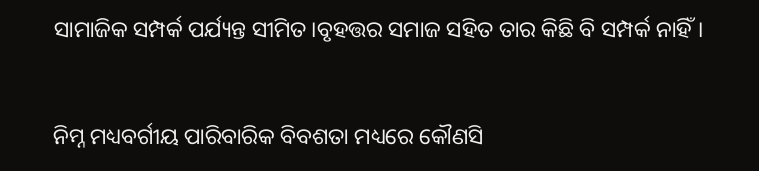ସାମାଜିକ ସମ୍ପର୍କ ପର୍ଯ୍ୟନ୍ତ ସୀମିତ।ବୃହତ୍ତର ସମାଜ ସହିତ ତାର କିଛି ବି ସମ୍ପର୍କ ନାହିଁ।


ନିମ୍ନ ମଧ୍ୟବର୍ଗୀୟ ପାରିବାରିକ ବିବଶତା ମଧ୍ୟରେ କୌଣସି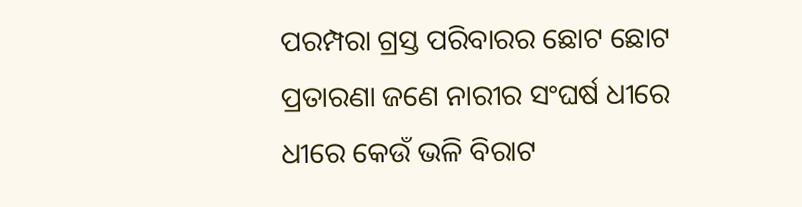ପରମ୍ପରା ଗ୍ରସ୍ତ ପରିବାରର ଛୋଟ ଛୋଟ ପ୍ରତାରଣା ଜଣେ ନାରୀର ସଂଘର୍ଷ ଧୀରେ ଧୀରେ କେଉଁ ଭଳି ବିରାଟ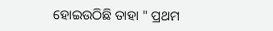ହୋଇଉଠିଛି ତାହା " ପ୍ରଥମ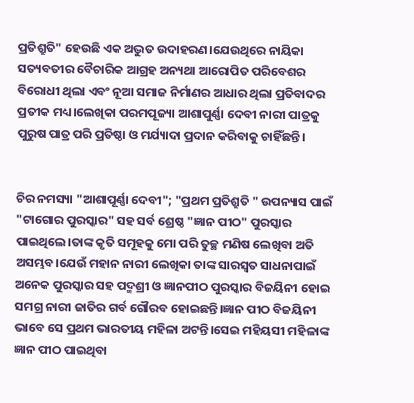ପ୍ରତିଶ୍ରୁତି" ହେଉଛି ଏକ ଅଦ୍ଭୁତ ଉଦାହରଣ।ଯେଉଥିରେ ନାୟିକା ସତ୍ୟବତୀର ବୈଚାରିକ ଆଗ୍ରହ ଅନ୍ୟଥା ଆରୋପିତ ପରିବେଶର ବିରୋଧୀ ଥିଲା ଏବଂ ନୂଆ ସମାଜ ନିର୍ମାଣର ଆଧାର ଥିଲା ପ୍ରତିବାଦର ପ୍ରତୀକ ମଧ୍ୟ।ଲେଖିକା ପରମପୂଜ୍ୟା ଆଶାପୁର୍ଣ୍ଣା ଦେବୀ ନାରୀ ପାତ୍ରକୁ ପୁରୁଷ ପାତ୍ର ପରି ପ୍ରତିଷ୍ଠା ଓ ମର୍ଯ୍ୟାଦା ପ୍ରଦାନ କରିବାକୁ ଚାହିଁଛନ୍ତି।


ଚିର ନମସ୍ୟା "ଆଶାପୂର୍ଣ୍ଣା ଦେବୀ"; "ପ୍ରଥମ ପ୍ରତିଶ୍ରୁତି " ଉପନ୍ୟାସ ପାଇଁ "ଟାଗୋର ପୁରସ୍କାର" ସହ ସର୍ବ ଶ୍ରେଷ୍ଠ "ଜ୍ଞାନ ପୀଠ" ପୁରସ୍କାର ପାଇଥିଲେ।ତାଙ୍କ କୃତି ସମୂହକୁ ମୋ ପରି ତୁଚ୍ଛ ମଣିଷ ଲେଖିବା ଅତି ଅସମ୍ଭବ।ଯେଉଁ ମହାନ ନାରୀ ଲେଖିକା ତାଙ୍କ ସାରସ୍ବତ ସାଧନାପାଇଁ ଅନେକ ପୁରସ୍କାର ସହ ପଦ୍ମଶ୍ରୀ ଓ ଜ୍ଞାନପୀଠ ପୁରସ୍କାର ବିଜୟିନୀ ହୋଇ ସମଗ୍ର ନାରୀ ଜାତିର ଗର୍ବ ଗୌରବ ହୋଇଛନ୍ତି।ଜ୍ଞାନ ପୀଠ ବିଜୟିନୀ ଭାବେ ସେ ପ୍ରଥମ ଭାରତୀୟ ମହିଳା ଅଟନ୍ତି।ସେଇ ମହିୟସୀ ମହିଳାଙ୍କ ଜ୍ଞାନ ପୀଠ ପାଇଥିବା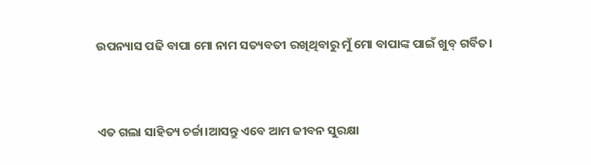ଉପନ୍ୟାସ ପଢି ବାପା ମୋ ନାମ ସତ୍ୟବତୀ ରଖିଥିବାରୁ ମୁଁ ମୋ ବାପାଙ୍କ ପାଇଁ ଖୁବ୍ ଗର୍ବିତ।


ଏତ ଗଲା ସାହିତ୍ୟ ଚର୍ଚ୍ଚା।ଆସନ୍ତୁ ଏବେ ଆମ ଜୀବନ ସୁରକ୍ଷା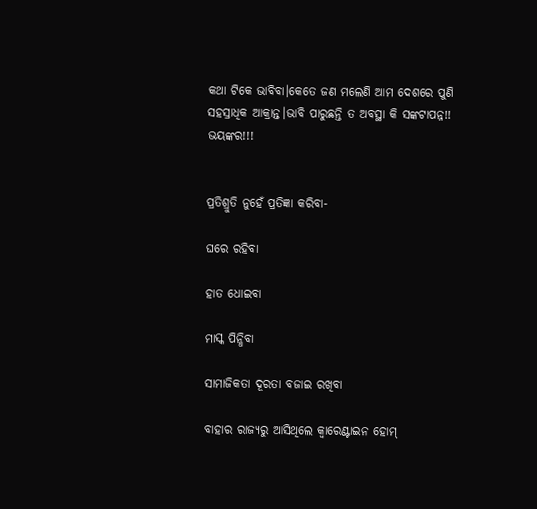କଥା ଟିକେ ଭାବିବା।କେତେ ଜଣ ମଲେଣି ଆମ ଦେଶରେ ପୁଣି ସହସ୍ରାଧିକ ଆକ୍ରାନ୍ତ।ଭାବି ପାରୁଛନ୍ତି ତ ଅବସ୍ଥା କି ସଙ୍କଟାପନ୍ନ!! ଭୟଙ୍କର!!!


ପ୍ରତିଶ୍ରୁତି ନୁହେଁ ପ୍ରତିଜ୍ଞା କରିବା-

ଘରେ ରହିବା

ହାତ ଧୋଇବା

ମାସ୍କ ପିନ୍ଧିବା

ସାମାଜିକତା ଦୂରତା ବଜାଇ ରଖିବା

ବାହାର ରାଜ୍ୟରୁ ଆସିଥିଲେ କ୍ବାରେଣ୍ଟାଇନ ହୋମ୍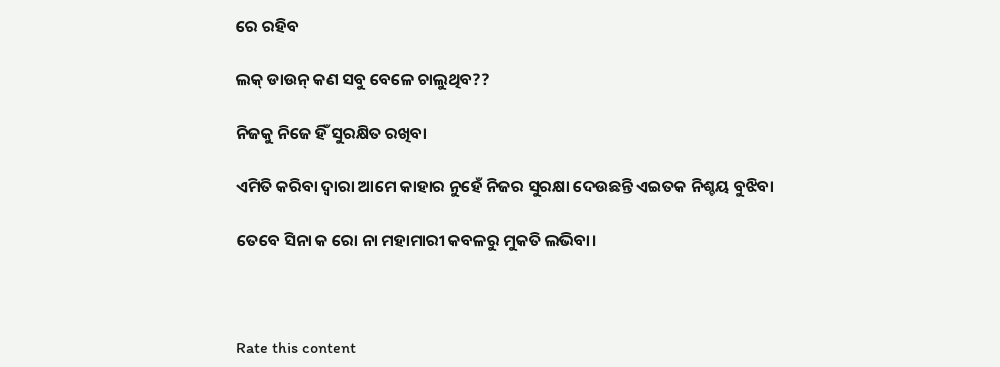ରେ ରହିବ

ଲକ୍ ଡାଉନ୍ କଣ ସବୁ ବେଳେ ଚାଲୁଥିବ??

ନିଜକୁ ନିଜେ ହିଁ ସୁରକ୍ଷିତ ରଖିବା

ଏମିତି କରିବା ଦ୍ୱାରା ଆମେ କାହାର ନୁହେଁ ନିଜର ସୁରକ୍ଷା ଦେଉଛନ୍ତି ଏଇତକ ନିଶ୍ଚୟ ବୁଝିବା

ତେବେ ସିନା କ ରୋ ନା ମହାମାରୀ କବଳରୁ ମୁକତି ଲଭିବା।



Rate this content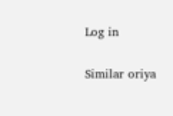Log in

Similar oriya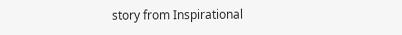story from Inspirational